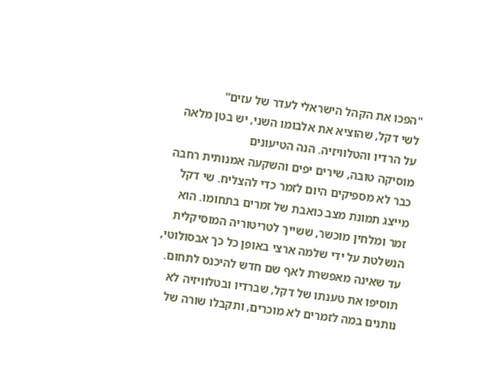"הפכו את הקהל הישראלי לעדר של עזים"
לשי דקל, שהוציא את אלבומו השני, יש בטן מלאה על הרדיו והטלוויזיה. הנה הטיעונים
מוסיקה טובה, שירים יפים והשקעה אמנותית רחבה כבר לא מספיקים היום לזמר כדי להצליח. שי דקל מייצג תמונת מצב כואבת של זמרים בתחומו. הוא זמר ומלחין מוכשר, ששייך לטריטוריה המוסיקלית הנשלטת על ידי שלמה ארצי באופן כל כך אבסולוטי, עד שאינה מאפשרת לאף שם חדש להיכנס לתחום. תוסיפו את טענתו של דקל, שברדיו ובטלוויזיה לא נותנים במה לזמרים לא מוכרים, ותקבלו שורה של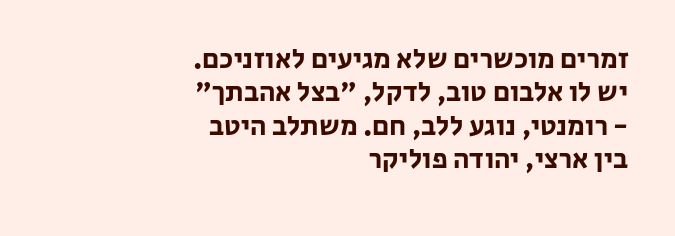זמרים מוכשרים שלא מגיעים לאוזניכם.
יש לו אלבום טוב, לדקל, "בצל אהבתך" - רומנטי, נוגע ללב, חם. משתלב היטב בין ארצי, יהודה פוליקר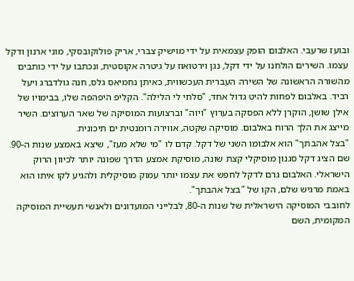ובועז שרעבי. האלבום הופק עצמאית על ידי מוישיק צברי, אריק פולוקובסקי, מוני ארנון ודקל עצמו. השירים הולחנו על ידי דקל, נגן וירטואוז על גיטרה אקוסטית, ונכתבו על ידי כותבים מהשורה הראשונה של השירה העברית העכשווית, כאיתן נחמיאס גלס, חנה גולדברג ויעל רביד. באלבום לפחות להיט גדול אחד, "סלחי לי הלילה". הקליפ היפהפה שלו, בבימויו של אילן שושן, הוקרן ללא הפסקה בערוץ "ויוה" וברצועות המוסיקה של שאר הערוצים. השיר מייצג את הלך הרוח באלבום. מוסיקה שקטה, אווירה רומנטית ים תיכונית.
"בצל אהבתך" הוא אלבומו השני של דקל. קדם לו "מי שלא מעז", שיצא באמצע שנות ה-90. שם הציג דקל סגנון מוסיקלי קצת שונה, מוסיקת אמצע הדרך שפונה יותר לכיוון הרוק הישראלי. האלבום גרם לדקל לחפש את עצמו יותר עמוק מוסיקלית ולהגיע לקו איתו הוא באמת מרגיש שלם, הקו של "בצל אהבתך".
לחובבי המוסיקה הישראלית של שנות ה-80, לבלייני המועדונים ולאנשי תעשיית המוסיקה המקומית, השם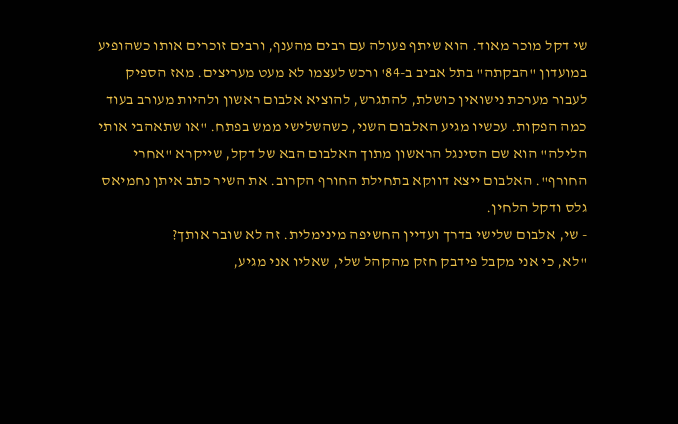שי דקל מוכר מאוד. הוא שיתף פעולה עם רבים מהענף, ורבים זוכרים אותו כשהופיע במועדון "הבקתה" בתל אביב ב-84' ורכש לעצמו לא מעט מעריצים. מאז הספיק לעבור מערכת נישואין כושלת, להתגרש, להוציא אלבום ראשון ולהיות מעורב בעוד כמה הפקות. עכשיו מגיע האלבום השני, כשהשלישי ממש בפתח. "או שתאהבי אותי הלילה" הוא שם הסינגל הראשון מתוך האלבום הבא של דקל, שייקרא "אחרי החורף". האלבום ייצא דווקא בתחילת החורף הקרוב. את השיר כתב איתן נחמיאס גלס ודקל הלחין.
- שי, אלבום שלישי בדרך ועדיין החשיפה מינימלית. זה לא שובר אותך?
"לא, כי אני מקבל פידבק חזק מהקהל שלי, שאליו אני מגיע,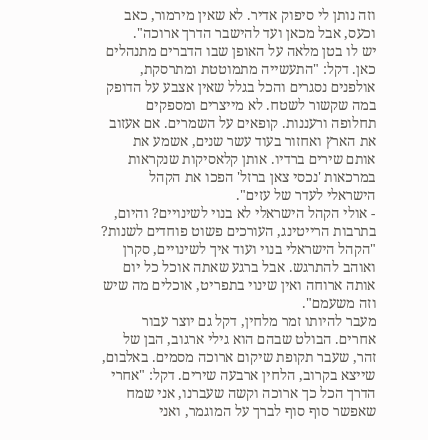וזה נותן לי סיפוק אדיר. לא שאין מירמור, כאב וכעס, אבל מכאן ועד להישבר הדרך ארוכה".
יש לו בטן מלאה על האופן שבו הדברים מתנהלים כאן. דקל: "התעשייה מתמוטטת ומתרסקת, אולפנים נסגרים והכל בגלל שאין אצבע על הדופק במה שקשור לשטח. לא מייצרים ומספקים תחלופה ורעננות. קופאים על השמרים. אם אעזוב את הארץ ואחזור בעוד עשר שנים, אשמע את אותם שירים ברדיו. אותן קלאסיקות שנקראות במרכאות 'נכסי צאן ברזל' הפכו את הקהל הישראלי לעדר של עזים".
- אולי הקהל הישראלי לא בנוי לשינויים? והיום, בתרבות הרייטינג, העורכים פשוט פוחדים לשנות?
"הקהל הישראלי בנוי ועוד איך לשינויים, סקרן ואוהב להתרגש. אבל ברגע שאתה אוכל כל יום אותה ארוחה ואין שינוי בתפריט, אוכלים מה שיש וזה משעמם".
מעבר להיותו זמר מלחין, דקל גם יוצר עבור אחרים. הבולט שבהם הוא גילי ארגוב, הבן של זהר, שעבר תקופת שיקום ארוכה מסמים. באלבום, שייצא בקרוב, הלחין ארבעה שירים. דקל: "אחרי הדרך הכל כך ארוכה וקשה שעברנו, אני שמח שאפשר סוף סוף לברך על המוגמר, ואני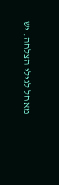מאחל לגילי הצלחה. יש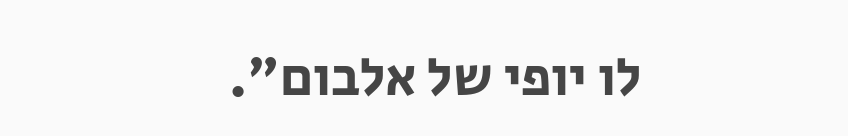לו יופי של אלבום".